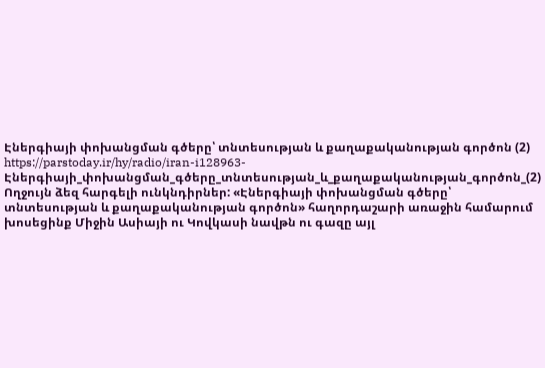Էներգիայի փոխանցման գծերը՝ տնտեսության և քաղաքականության գործոն (2)
https://parstoday.ir/hy/radio/iran-i128963-Էներգիայի_փոխանցման_գծերը_տնտեսության_և_քաղաքականության_գործոն_(2)
Ողջույն ձեզ հարգելի ունկնդիրներ: «Էներգիայի փոխանցման գծերը՝ տնտեսության և քաղաքականության գործոն» հաղորդաշարի առաջին համարում խոսեցինք Միջին Ասիայի ու Կովկասի նավթն ու գազը այլ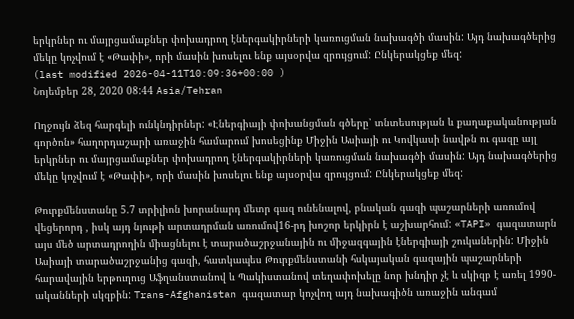երկրներ ու մայրցամաքներ փոխադրող էներգակիրների կառուցման նախագծի մասին: Այդ նախագծերից մեկը կոչվում է «Թափի», որի մասին խոսելու ենք այսօրվա զրույցում: Ընկերակցեք մեզ:
(last modified 2026-04-11T10:09:36+00:00 )
Նոյեմբեր 28, 2020 08:44 Asia/Tehran

Ողջույն ձեզ հարգելի ունկնդիրներ: «Էներգիայի փոխանցման գծերը՝ տնտեսության և քաղաքականության գործոն» հաղորդաշարի առաջին համարում խոսեցինք Միջին Ասիայի ու Կովկասի նավթն ու գազը այլ երկրներ ու մայրցամաքներ փոխադրող էներգակիրների կառուցման նախագծի մասին: Այդ նախագծերից մեկը կոչվում է «Թափի», որի մասին խոսելու ենք այսօրվա զրույցում: Ընկերակցեք մեզ:

Թուրքմենստանը 5.7 տրիլիոն խորանարդ մետր գազ ունենալով, բնական գազի պաշարների առումով վեցերորդ , իսկ այդ նյութի արտադրման առումով16-րդ խոշոր երկիրն է աշխարհում: «TAPI» գազատարն այս մեծ արտադրողին միացնելու է տարածաշրջանային ու միջազգային էներգիայի շուկաներին: Միջին Ասիայի տարածաշրջանից գազի, հատկապես Թուրքմենստանի հսկայական գազային պաշարների հարավային երթուղուց Աֆղանստանով և Պակիստանով տեղափոխելը նոր խնդիր չէ և սկիզբ է առել 1990-ականների սկզբին: Trans-Afghanistan գազատար կոչվող այդ նախագիծն առաջին անգամ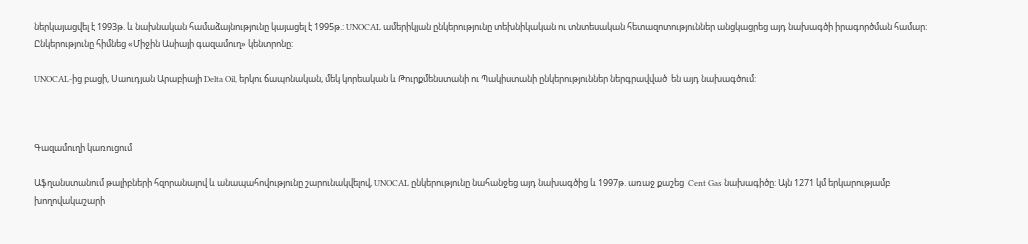ներկայացվել է 1993թ. և նախնական համաձայնությունը կայացել է 1995թ.: UNOCAL ամերիկյան ընկերությունը տեխնիկական ու տնտեսական հետազոտություններ անցկացրեց այդ նախագծի իրագործման համար: Ընկերությունը հիմնեց «Միջին Ասիայի գազամուղ» կենտրոնը:

UNOCAL-ից բացի, Սաուդյան Արաբիայի Delta Oil, երկու ճապոնական, մեկ կորեական և Թուրքմենստանի ու Պակիստանի ընկերություններ ներգրավված  են այդ նախագծում:



Գազամուղի կառուցում

Աֆղանստանում թալիբների հզորանալով և անապահովությունը շարունակվելով, UNOCAL ընկերությունը նահանջեց այդ նախագծից և 1997թ. առաջ քաշեց  Cent Gas նախագիծը: Այն 1271 կմ երկարությամբ խողովակաշարի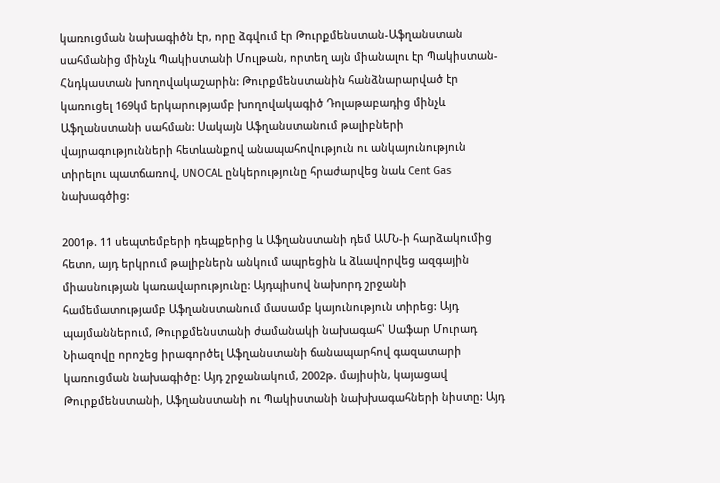կառուցման նախագիծն էր, որը ձգվում էր Թուրքմենստան-Աֆղանստան սահմանից մինչև Պակիստանի Մուլթան, որտեղ այն միանալու էր Պակիստան-Հնդկաստան խողովակաշարին: Թուրքմենստանին հանձնարարված էր կառուցել 169կմ երկարությամբ խողովակագիծ Դոլաթաբադից մինչև Աֆղանստանի սահման: Սակայն Աֆղանստանում թալիբների վայրագությունների հետևանքով անապահովություն ու անկայունություն տիրելու պատճառով, UNOCAL ընկերությունը հրաժարվեց նաև Cent Gas նախագծից:

2001թ. 11 սեպտեմբերի դեպքերից և Աֆղանստանի դեմ ԱՄՆ-ի հարձակումից հետո, այդ երկրում թալիբներն անկում ապրեցին և ձևավորվեց ազգային միասնության կառավարությունը: Այդպիսով նախորդ շրջանի համեմատությամբ Աֆղանստանում մասամբ կայունություն տիրեց: Այդ պայմաններում, Թուրքմենստանի ժամանակի նախագահ՝ Սաֆար Մուրադ Նիազովը որոշեց իրագործել Աֆղանստանի ճանապարհով գազատարի կառուցման նախագիծը: Այդ շրջանակում, 2002թ. մայիսին, կայացավ Թուրքմենստանի, Աֆղանստանի ու Պակիստանի նախխագահների նիստը: Այդ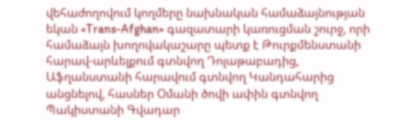վեհաժողովում կողմերը նախնական համաձայնության եկան «Trans-Afghan» գազատարի կառուցման շուրջ, որի համաձայն խողովակաշարը պետք է Թուրքմենստանի հարավ-արևելքում գտնվող Դոլաթաբադից, Աֆղանստանի հարավում գտնվող Կանդահարից անցնելով, հասներ Օմանի ծովի ափին գտնվող Պակիստանի Գվադար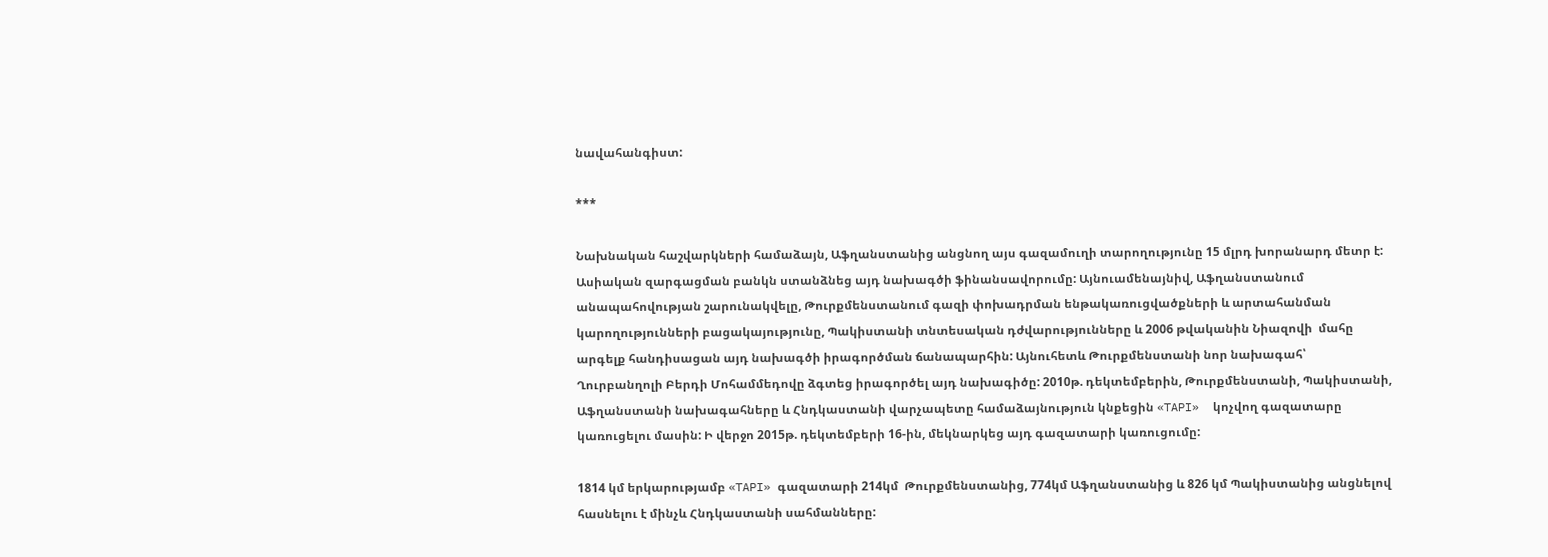նավահանգիստ:

***

Նախնական հաշվարկների համաձայն, Աֆղանստանից անցնող այս գազամուղի տարողությունը 15 մլրդ խորանարդ մետր է: Ասիական զարգացման բանկն ստանձնեց այդ նախագծի ֆինանսավորումը: Այնուամենայնիվ, Աֆղանստանում անապահովության շարունակվելը, Թուրքմենստանում գազի փոխադրման ենթակառուցվածքների և արտահանման կարողությունների բացակայությունը, Պակիստանի տնտեսական դժվարությունները և 2006 թվականին Նիազովի  մահը արգելք հանդիսացան այդ նախագծի իրագործման ճանապարհին: Այնուհետև Թուրքմենստանի նոր նախագահ՝ Ղուրբանղոլի Բերդի Մոհամմեդովը ձգտեց իրագործել այդ նախագիծը: 2010թ. դեկտեմբերին, Թուրքմենստանի, Պակիստանի, Աֆղանստանի նախագահները և Հնդկաստանի վարչապետը համաձայնություն կնքեցին «TAPI»  կոչվող գազատարը կառուցելու մասին: Ի վերջո 2015թ. դեկտեմբերի 16-ին, մեկնարկեց այդ գազատարի կառուցումը:

1814 կմ երկարությամբ «TAPI» գազատարի 214կմ  Թուրքմենստանից, 774կմ Աֆղանստանից և 826 կմ Պակիստանից անցնելով հասնելու է մինչև Հնդկաստանի սահմանները: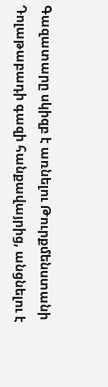Գազատարը սկիզբ է առնելու Թուրքմենստանի Դոլաթաբադի գազի հանքավայրից, անցնելու է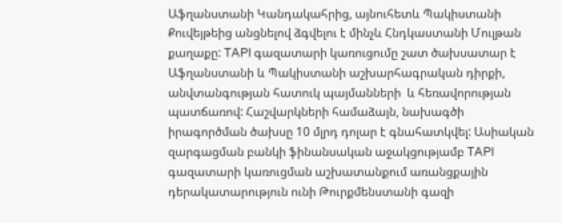Աֆղանստանի Կանդակահրից, այնուհետև Պակիստանի Քուվեյթեից անցնելով ձգվելու է մինչև Հնդկաստանի Մուլթան քաղաքը: TAPI գազատարի կառուցումը շատ ծախսատար է Աֆղանստանի և Պակիստանի աշխարհագրական դիրքի, անվտանգության հատուկ պայմանների  և հեռավորության պատճառով: Հաշվարկների համաձայն, նախագծի իրագործման ծախսը 10 մլրդ դոլար է գնահատկվել: Ասիական զարգացման բանկի ֆինանսական աջակցությամբ TAPI գազատարի կառուցման աշխատանքում առանցքային դերակատարություն ունի Թուրքմենստանի գազի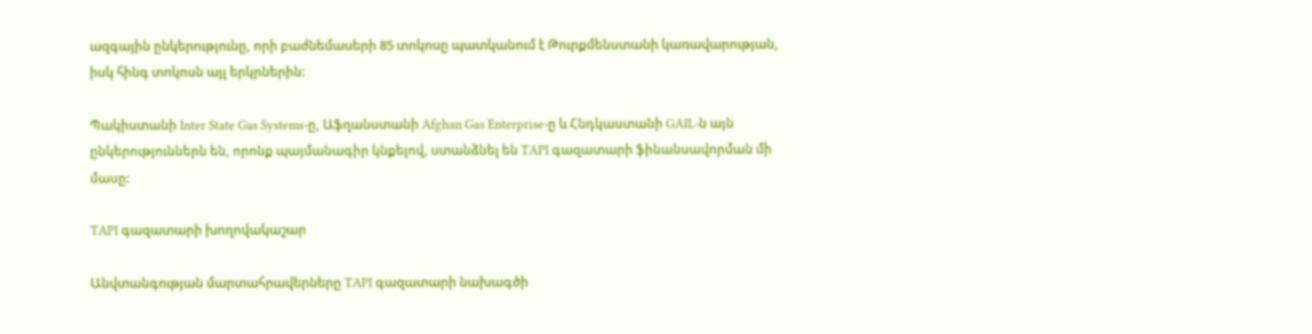ազգային ընկերությունը, որի բաժնեմասերի 85 տոկոսը պատկանում է Թուրքմենստանի կառավարության, իսկ հինգ տոկոսն այլ երկրներին:

Պակիստանի Inter State Gas Systems-ը, Աֆղանստանի Afghan Gas Enterprise-ը և Հնդկաստանի GAIL-ն այն ընկերություններն են, որոնք պայմանագիր կնքելով, ստանձնել են TAPI գազատարի ֆինանսավորման մի մասը:

TAPI գազատարի խողովակաշար

Անվտանգության մարտահրավերները TAPI գազատարի նախագծի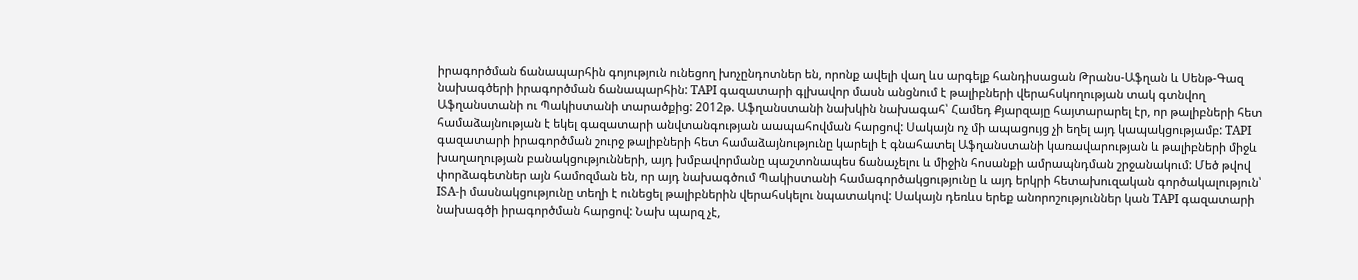իրագործման ճանապարհին գոյություն ունեցող խոչընդոտներ են, որոնք ավելի վաղ ևս արգելք հանդիսացան Թրանս-Աֆղան և Սենթ-Գազ նախագծերի իրագործման ճանապարհին: TAPI գազատարի գլխավոր մասն անցնում է թալիբների վերահսկողության տակ գտնվող Աֆղանստանի ու Պակիստանի տարածքից: 2012թ. Աֆղանստանի նախկին նախագահ՝ Համեդ Քյարզայը հայտարարել էր, որ թալիբների հետ համաձայնության է եկել գազատարի անվտանգության աապահովման հարցով: Սակայն ոչ մի ապացույց չի եղել այդ կապակցությամբ: TAPI գազատարի իրագործման շուրջ թալիբների հետ համաձայնությունը կարելի է գնահատել Աֆղանստանի կառավարության և թալիբների միջև խաղաղության բանակցությունների, այդ խմբավորմանը պաշտոնապես ճանաչելու և միջին հոսանքի ամրապնդման շրջանակում: Մեծ թվով փորձագետներ այն համոզման են, որ այդ նախագծում Պակիստանի համագործակցությունը և այդ երկրի հետախուզական գործակալություն՝ ISA-ի մասնակցությունը տեղի է ունեցել թալիբներին վերահսկելու նպատակով: Սակայն դեռևս երեք անորոշություններ կան TAPI գազատարի նախագծի իրագործման հարցով: Նախ պարզ չէ,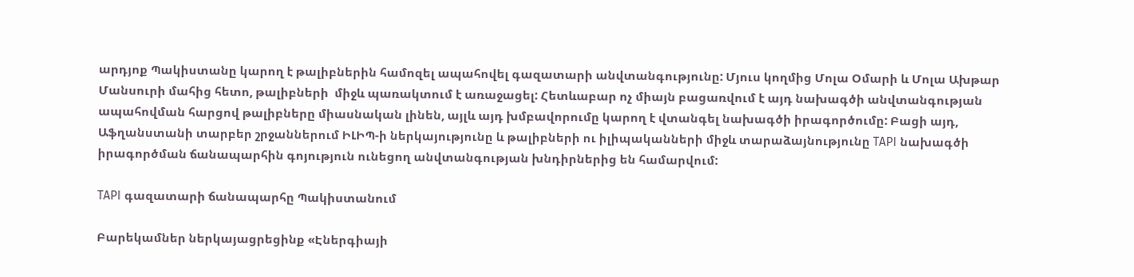արդյոք Պակիստանը կարող է թալիբներին համոզել ապահովել գազատարի անվտանգությունը: Մյուս կողմից Մոլա Օմարի և Մոլա Ախթար Մանսուրի մահից հետո, թալիբների  միջև պառակտում է առաջացել: Հետևաբար ոչ միայն բացառվում է այդ նախագծի անվտանգության ապահովման հարցով թալիբները միասնական լինեն, այլև այդ խմբավորումը կարող է վտանգել նախագծի իրագործումը: Բացի այդ, Աֆղանստանի տարբեր շրջաններում ԻԼԻՊ-ի ներկայությունը և թալիբների ու իլիպականների միջև տարաձայնությունը TAPI նախագծի իրագործման ճանապարհին գոյություն ունեցող անվտանգության խնդիրներից են համարվում:

TAPI գազատարի ճանապարհը Պակիստանում

Բարեկամներ ներկայացրեցինք «Էներգիայի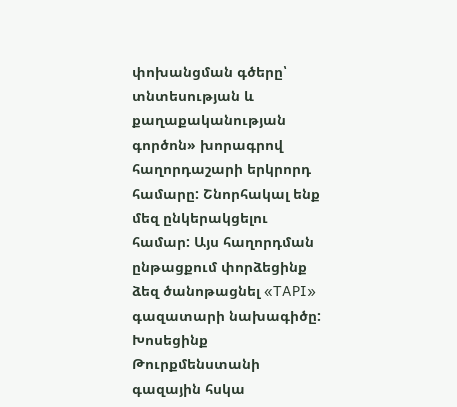փոխանցման գծերը՝ տնտեսության և քաղաքականության գործոն» խորագրով հաղորդաշարի երկրորդ համարը: Շնորհակալ ենք մեզ ընկերակցելու համար: Այս հաղորդման ընթացքում փորձեցինք ձեզ ծանոթացնել «TAPI» գազատարի նախագիծը: Խոսեցինք Թուրքմենստանի գազային հսկա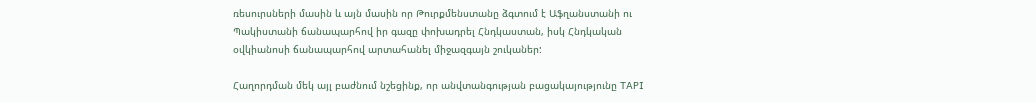ռեսուրսների մասին և այն մասին որ Թուրքմենստանը ձգտում է Աֆղանստանի ու Պակիստանի ճանապարհով իր գազը փոխադրել Հնդկաստան, իսկ Հնդկական օվկիանոսի ճանապարհով արտահանել միջազգայն շուկաներ:

Հաղորդման մեկ այլ բաժնում նշեցինք, որ անվտանգության բացակայությունը TAPI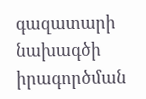գազատարի նախագծի իրագործման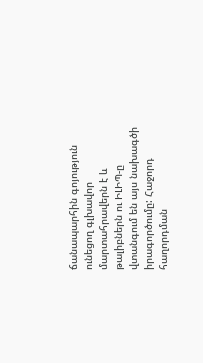ճանապարհին գոյություն ունեցող գլխավոր մարտահրավերն է և թալիբներն ու ԻԼԻՊ-ը վտանգում են այս նախագծի իրագործումը: Հաջորդ հաղորդման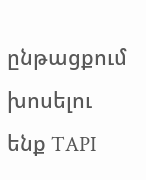ընթացքում խոսելու ենք TAPI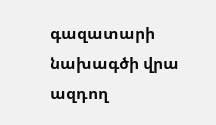գազատարի նախագծի վրա ազդող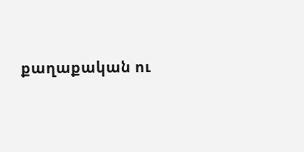քաղաքական ու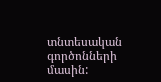տնտեսական գործոնների մասին: